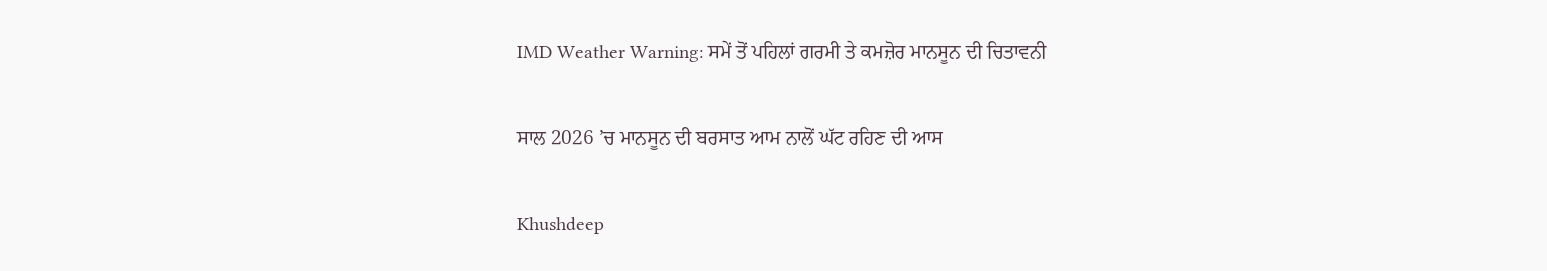IMD Weather Warning: ਸਮੇਂ ਤੋਂ ਪਹਿਲਾਂ ਗਰਮੀ ਤੇ ਕਮਜ਼ੋਰ ਮਾਨਸੂਨ ਦੀ ਚਿਤਾਵਨੀ

ਸਾਲ 2026 ’ਚ ਮਾਨਸੂਨ ਦੀ ਬਰਸਾਤ ਆਮ ਨਾਲੋਂ ਘੱਟ ਰਹਿਣ ਦੀ ਆਸ

Khushdeep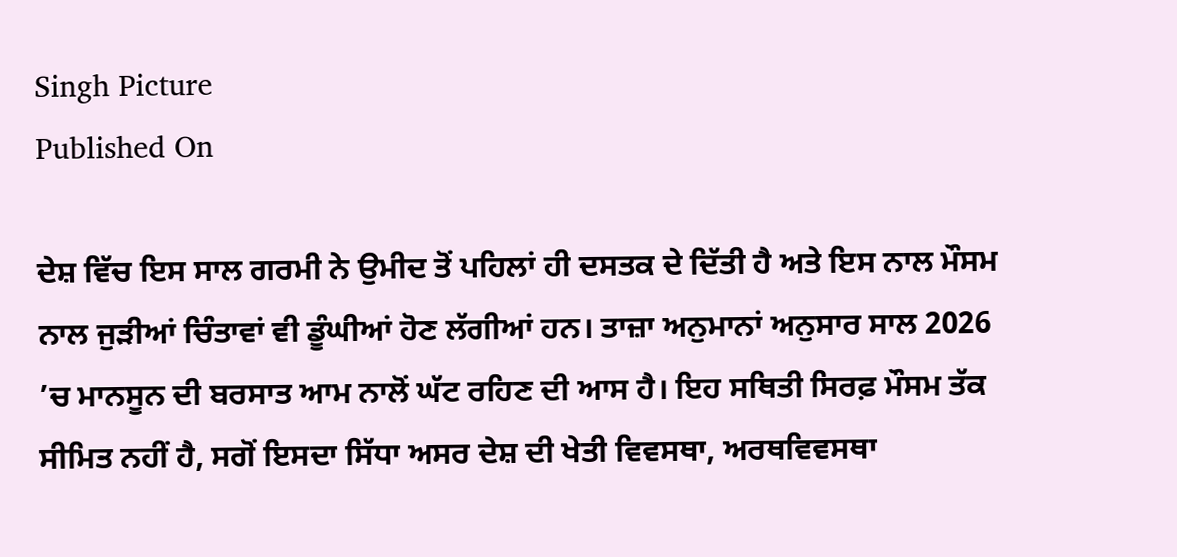Singh Picture
Published On

ਦੇਸ਼ ਵਿੱਚ ਇਸ ਸਾਲ ਗਰਮੀ ਨੇ ਉਮੀਦ ਤੋਂ ਪਹਿਲਾਂ ਹੀ ਦਸਤਕ ਦੇ ਦਿੱਤੀ ਹੈ ਅਤੇ ਇਸ ਨਾਲ ਮੌਸਮ ਨਾਲ ਜੁੜੀਆਂ ਚਿੰਤਾਵਾਂ ਵੀ ਡੂੰਘੀਆਂ ਹੋਣ ਲੱਗੀਆਂ ਹਨ। ਤਾਜ਼ਾ ਅਨੁਮਾਨਾਂ ਅਨੁਸਾਰ ਸਾਲ 2026 ’ਚ ਮਾਨਸੂਨ ਦੀ ਬਰਸਾਤ ਆਮ ਨਾਲੋਂ ਘੱਟ ਰਹਿਣ ਦੀ ਆਸ ਹੈ। ਇਹ ਸਥਿਤੀ ਸਿਰਫ਼ ਮੌਸਮ ਤੱਕ ਸੀਮਿਤ ਨਹੀਂ ਹੈ, ਸਗੋਂ ਇਸਦਾ ਸਿੱਧਾ ਅਸਰ ਦੇਸ਼ ਦੀ ਖੇਤੀ ਵਿਵਸਥਾ, ਅਰਥਵਿਵਸਥਾ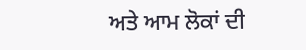ਅਤੇ ਆਮ ਲੋਕਾਂ ਦੀ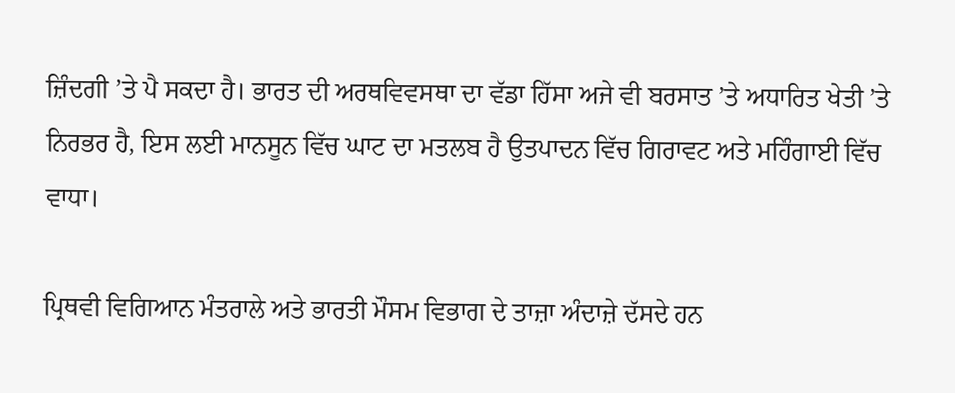ਜ਼ਿੰਦਗੀ ’ਤੇ ਪੈ ਸਕਦਾ ਹੈ। ਭਾਰਤ ਦੀ ਅਰਥਵਿਵਸਥਾ ਦਾ ਵੱਡਾ ਹਿੱਸਾ ਅਜੇ ਵੀ ਬਰਸਾਤ ’ਤੇ ਅਧਾਰਿਤ ਖੇਤੀ ’ਤੇ ਨਿਰਭਰ ਹੈ, ਇਸ ਲਈ ਮਾਨਸੂਨ ਵਿੱਚ ਘਾਟ ਦਾ ਮਤਲਬ ਹੈ ਉਤਪਾਦਨ ਵਿੱਚ ਗਿਰਾਵਟ ਅਤੇ ਮਹਿੰਗਾਈ ਵਿੱਚ ਵਾਧਾ।

ਪ੍ਰਿਥਵੀ ਵਿਗਿਆਨ ਮੰਤਰਾਲੇ ਅਤੇ ਭਾਰਤੀ ਮੌਸਮ ਵਿਭਾਗ ਦੇ ਤਾਜ਼ਾ ਅੰਦਾਜ਼ੇ ਦੱਸਦੇ ਹਨ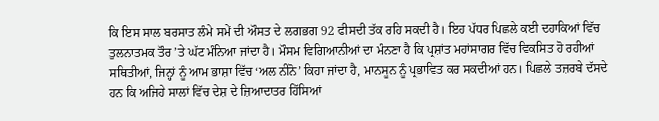ਕਿ ਇਸ ਸਾਲ ਬਰਸਾਤ ਲੰਮੇ ਸਮੇਂ ਦੀ ਔਸਤ ਦੇ ਲਗਭਗ 92 ਫੀਸਦੀ ਤੱਕ ਰਹਿ ਸਕਦੀ ਹੈ। ਇਹ ਪੱਧਰ ਪਿਛਲੇ ਕਈ ਦਹਾਕਿਆਂ ਵਿੱਚ ਤੁਲਨਾਤਮਕ ਤੌਰ ’ਤੇ ਘੱਟ ਮੰਨਿਆ ਜਾਂਦਾ ਹੈ। ਮੌਸਮ ਵਿਗਿਆਨੀਆਂ ਦਾ ਮੰਨਣਾ ਹੈ ਕਿ ਪ੍ਰਸ਼ਾਂਤ ਮਹਾਂਸਾਗਰ ਵਿੱਚ ਵਿਕਸਿਤ ਹੋ ਰਹੀਆਂ ਸਥਿਤੀਆਂ, ਜਿਨ੍ਹਾਂ ਨੂੰ ਆਮ ਭਾਸ਼ਾ ਵਿੱਚ ‘ਅਲ ਨੀਨੋ’ ਕਿਹਾ ਜਾਂਦਾ ਹੈ, ਮਾਨਸੂਨ ਨੂੰ ਪ੍ਰਭਾਵਿਤ ਕਰ ਸਕਦੀਆਂ ਹਨ। ਪਿਛਲੇ ਤਜ਼ਰਬੇ ਦੱਸਦੇ ਹਨ ਕਿ ਅਜਿਹੇ ਸਾਲਾਂ ਵਿੱਚ ਦੇਸ਼ ਦੇ ਜ਼ਿਆਦਾਤਰ ਹਿੱਸਿਆਂ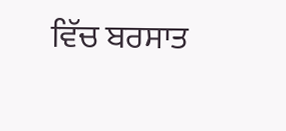ਵਿੱਚ ਬਰਸਾਤ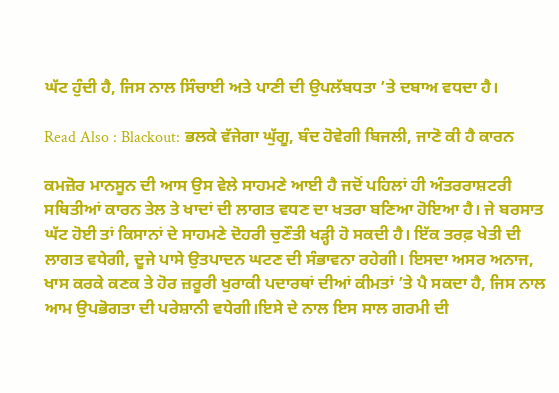ਘੱਟ ਹੁੰਦੀ ਹੈ, ਜਿਸ ਨਾਲ ਸਿੰਚਾਈ ਅਤੇ ਪਾਣੀ ਦੀ ਉਪਲੱਬਧਤਾ ’ਤੇ ਦਬਾਅ ਵਧਦਾ ਹੈ।

Read Also : Blackout: ਭਲਕੇ ਵੱਜੇਗਾ ਘੁੱਗੂ, ਬੰਦ ਹੋਵੇਗੀ ਬਿਜਲੀ, ਜਾਣੋ ਕੀ ਹੈ ਕਾਰਨ

ਕਮਜ਼ੋਰ ਮਾਨਸੂਨ ਦੀ ਆਸ ਉਸ ਵੇਲੇ ਸਾਹਮਣੇ ਆਈ ਹੈ ਜਦੋਂ ਪਹਿਲਾਂ ਹੀ ਅੰਤਰਰਾਸ਼ਟਰੀ ਸਥਿਤੀਆਂ ਕਾਰਨ ਤੇਲ ਤੇ ਖਾਦਾਂ ਦੀ ਲਾਗਤ ਵਧਣ ਦਾ ਖਤਰਾ ਬਣਿਆ ਹੋਇਆ ਹੈ। ਜੇ ਬਰਸਾਤ ਘੱਟ ਹੋਈ ਤਾਂ ਕਿਸਾਨਾਂ ਦੇ ਸਾਹਮਣੇ ਦੋਹਰੀ ਚੁਣੌਤੀ ਖੜ੍ਹੀ ਹੋ ਸਕਦੀ ਹੈ। ਇੱਕ ਤਰਫ਼ ਖੇਤੀ ਦੀ ਲਾਗਤ ਵਧੇਗੀ, ਦੂਜੇ ਪਾਸੇ ਉਤਪਾਦਨ ਘਟਣ ਦੀ ਸੰਭਾਵਨਾ ਰਹੇਗੀ। ਇਸਦਾ ਅਸਰ ਅਨਾਜ, ਖਾਸ ਕਰਕੇ ਕਣਕ ਤੇ ਹੋਰ ਜ਼ਰੂਰੀ ਖੁਰਾਕੀ ਪਦਾਰਥਾਂ ਦੀਆਂ ਕੀਮਤਾਂ ’ਤੇ ਪੈ ਸਕਦਾ ਹੈ, ਜਿਸ ਨਾਲ ਆਮ ਉਪਭੋਗਤਾ ਦੀ ਪਰੇਸ਼ਾਨੀ ਵਧੇਗੀ।ਇਸੇ ਦੇ ਨਾਲ ਇਸ ਸਾਲ ਗਰਮੀ ਦੀ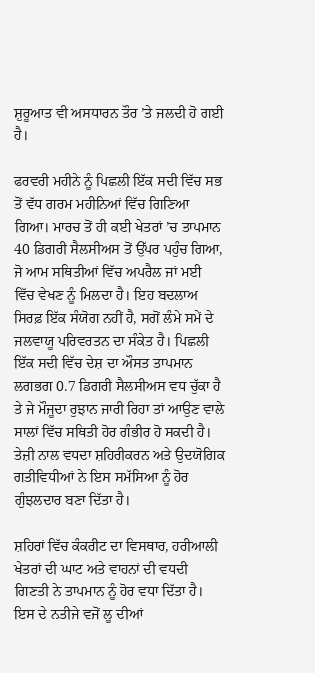ਸ਼ੁਰੂਆਤ ਵੀ ਅਸਧਾਰਨ ਤੌਰ ’ਤੇ ਜਲਦੀ ਹੋ ਗਈ ਹੈ।

ਫਰਵਰੀ ਮਹੀਨੇ ਨੂੰ ਪਿਛਲੀ ਇੱਕ ਸਦੀ ਵਿੱਚ ਸਭ ਤੋਂ ਵੱਧ ਗਰਮ ਮਹੀਨਿਆਂ ਵਿੱਚ ਗਿਣਿਆ ਗਿਆ। ਮਾਰਚ ਤੋਂ ਹੀ ਕਈ ਖੇਤਰਾਂ ’ਚ ਤਾਪਮਾਨ 40 ਡਿਗਰੀ ਸੈਲਸੀਅਸ ਤੋਂ ਉੱਪਰ ਪਹੁੰਚ ਗਿਆ, ਜੋ ਆਮ ਸਥਿਤੀਆਂ ਵਿੱਚ ਅਪਰੈਲ ਜਾਂ ਮਈ ਵਿੱਚ ਵੇਖਣ ਨੂੰ ਮਿਲਦਾ ਹੈ। ਇਹ ਬਦਲਾਅ ਸਿਰਫ਼ ਇੱਕ ਸੰਯੋਗ ਨਹੀਂ ਹੈ, ਸਗੋਂ ਲੰਮੇ ਸਮੇਂ ਦੇ ਜਲਵਾਯੂ ਪਰਿਵਰਤਨ ਦਾ ਸੰਕੇਤ ਹੈ। ਪਿਛਲੀ ਇੱਕ ਸਦੀ ਵਿੱਚ ਦੇਸ਼ ਦਾ ਔਸਤ ਤਾਪਮਾਨ ਲਗਭਗ 0.7 ਡਿਗਰੀ ਸੈਲਸੀਅਸ ਵਧ ਚੁੱਕਾ ਹੈ ਤੇ ਜੇ ਮੌਜੂਦਾ ਰੁਝਾਨ ਜਾਰੀ ਰਿਹਾ ਤਾਂ ਆਉਣ ਵਾਲੇ ਸਾਲਾਂ ਵਿੱਚ ਸਥਿਤੀ ਹੋਰ ਗੰਭੀਰ ਹੋ ਸਕਦੀ ਹੈ। ਤੇਜ਼ੀ ਨਾਲ ਵਧਦਾ ਸ਼ਹਿਰੀਕਰਨ ਅਤੇ ਉਦਯੋਗਿਕ ਗਤੀਵਿਧੀਆਂ ਨੇ ਇਸ ਸਮੱਸਿਆ ਨੂੰ ਹੋਰ ਗੁੰਝਲਦਾਰ ਬਣਾ ਦਿੱਤਾ ਹੈ।

ਸ਼ਹਿਰਾਂ ਵਿੱਚ ਕੰਕਰੀਟ ਦਾ ਵਿਸਥਾਰ, ਹਰੀਆਲੀ ਖੇਤਰਾਂ ਦੀ ਘਾਟ ਅਤੇ ਵਾਹਨਾਂ ਦੀ ਵਧਦੀ ਗਿਣਤੀ ਨੇ ਤਾਪਮਾਨ ਨੂੰ ਹੋਰ ਵਧਾ ਦਿੱਤਾ ਹੈ। ਇਸ ਦੇ ਨਤੀਜੇ ਵਜੋਂ ਲੂ ਦੀਆਂ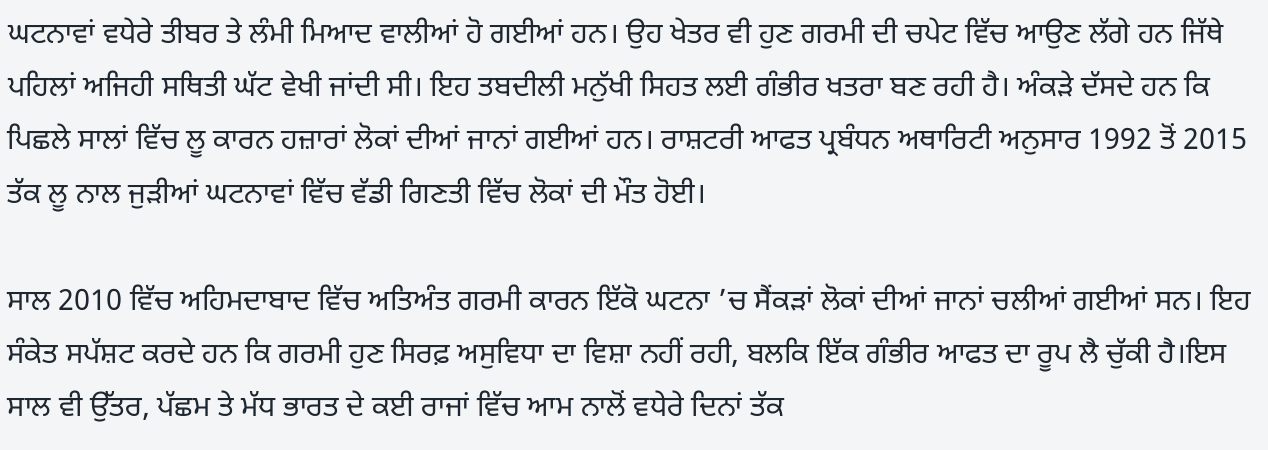ਘਟਨਾਵਾਂ ਵਧੇਰੇ ਤੀਬਰ ਤੇ ਲੰਮੀ ਮਿਆਦ ਵਾਲੀਆਂ ਹੋ ਗਈਆਂ ਹਨ। ਉਹ ਖੇਤਰ ਵੀ ਹੁਣ ਗਰਮੀ ਦੀ ਚਪੇਟ ਵਿੱਚ ਆਉਣ ਲੱਗੇ ਹਨ ਜਿੱਥੇ ਪਹਿਲਾਂ ਅਜਿਹੀ ਸਥਿਤੀ ਘੱਟ ਵੇਖੀ ਜਾਂਦੀ ਸੀ। ਇਹ ਤਬਦੀਲੀ ਮਨੁੱਖੀ ਸਿਹਤ ਲਈ ਗੰਭੀਰ ਖਤਰਾ ਬਣ ਰਹੀ ਹੈ। ਅੰਕੜੇ ਦੱਸਦੇ ਹਨ ਕਿ ਪਿਛਲੇ ਸਾਲਾਂ ਵਿੱਚ ਲੂ ਕਾਰਨ ਹਜ਼ਾਰਾਂ ਲੋਕਾਂ ਦੀਆਂ ਜਾਨਾਂ ਗਈਆਂ ਹਨ। ਰਾਸ਼ਟਰੀ ਆਫਤ ਪ੍ਰਬੰਧਨ ਅਥਾਰਿਟੀ ਅਨੁਸਾਰ 1992 ਤੋਂ 2015 ਤੱਕ ਲੂ ਨਾਲ ਜੁੜੀਆਂ ਘਟਨਾਵਾਂ ਵਿੱਚ ਵੱਡੀ ਗਿਣਤੀ ਵਿੱਚ ਲੋਕਾਂ ਦੀ ਮੌਤ ਹੋਈ।

ਸਾਲ 2010 ਵਿੱਚ ਅਹਿਮਦਾਬਾਦ ਵਿੱਚ ਅਤਿਅੰਤ ਗਰਮੀ ਕਾਰਨ ਇੱਕੋ ਘਟਨਾ ’ਚ ਸੈਂਕੜਾਂ ਲੋਕਾਂ ਦੀਆਂ ਜਾਨਾਂ ਚਲੀਆਂ ਗਈਆਂ ਸਨ। ਇਹ ਸੰਕੇਤ ਸਪੱਸ਼ਟ ਕਰਦੇ ਹਨ ਕਿ ਗਰਮੀ ਹੁਣ ਸਿਰਫ਼ ਅਸੁਵਿਧਾ ਦਾ ਵਿਸ਼ਾ ਨਹੀਂ ਰਹੀ, ਬਲਕਿ ਇੱਕ ਗੰਭੀਰ ਆਫਤ ਦਾ ਰੂਪ ਲੈ ਚੁੱਕੀ ਹੈ।ਇਸ ਸਾਲ ਵੀ ਉੱਤਰ, ਪੱਛਮ ਤੇ ਮੱਧ ਭਾਰਤ ਦੇ ਕਈ ਰਾਜਾਂ ਵਿੱਚ ਆਮ ਨਾਲੋਂ ਵਧੇਰੇ ਦਿਨਾਂ ਤੱਕ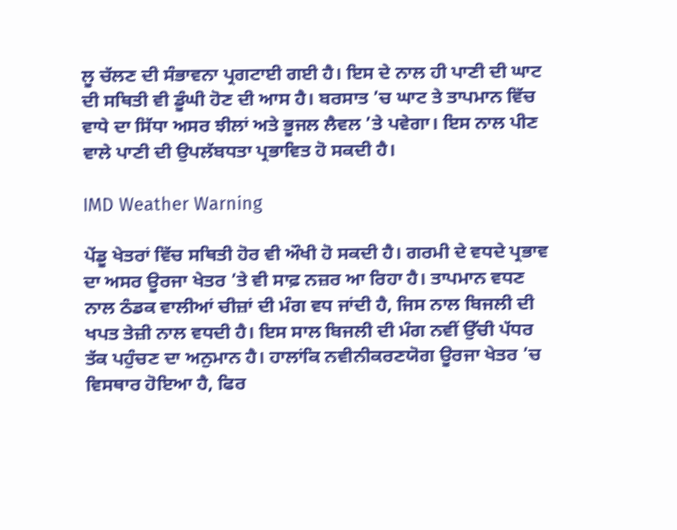ਲੂ ਚੱਲਣ ਦੀ ਸੰਭਾਵਨਾ ਪ੍ਰਗਟਾਈ ਗਈ ਹੈ। ਇਸ ਦੇ ਨਾਲ ਹੀ ਪਾਣੀ ਦੀ ਘਾਟ ਦੀ ਸਥਿਤੀ ਵੀ ਡੂੰਘੀ ਹੋਣ ਦੀ ਆਸ ਹੈ। ਬਰਸਾਤ ’ਚ ਘਾਟ ਤੇ ਤਾਪਮਾਨ ਵਿੱਚ ਵਾਧੇ ਦਾ ਸਿੱਧਾ ਅਸਰ ਝੀਲਾਂ ਅਤੇ ਭੂਜਲ ਲੈਵਲ ’ਤੇ ਪਵੇਗਾ। ਇਸ ਨਾਲ ਪੀਣ ਵਾਲੇ ਪਾਣੀ ਦੀ ਉਪਲੱਬਧਤਾ ਪ੍ਰਭਾਵਿਤ ਹੋ ਸਕਦੀ ਹੈ।

IMD Weather Warning

ਪੇਂਡੂ ਖੇਤਰਾਂ ਵਿੱਚ ਸਥਿਤੀ ਹੋਰ ਵੀ ਔਖੀ ਹੋ ਸਕਦੀ ਹੈ। ਗਰਮੀ ਦੇ ਵਧਦੇ ਪ੍ਰਭਾਵ ਦਾ ਅਸਰ ਊਰਜਾ ਖੇਤਰ ’ਤੇ ਵੀ ਸਾਫ਼ ਨਜ਼ਰ ਆ ਰਿਹਾ ਹੈ। ਤਾਪਮਾਨ ਵਧਣ ਨਾਲ ਠੰਡਕ ਵਾਲੀਆਂ ਚੀਜ਼ਾਂ ਦੀ ਮੰਗ ਵਧ ਜਾਂਦੀ ਹੈ, ਜਿਸ ਨਾਲ ਬਿਜਲੀ ਦੀ ਖਪਤ ਤੇਜ਼ੀ ਨਾਲ ਵਧਦੀ ਹੈ। ਇਸ ਸਾਲ ਬਿਜਲੀ ਦੀ ਮੰਗ ਨਵੀਂ ਉੱਚੀ ਪੱਧਰ ਤੱਕ ਪਹੁੰਚਣ ਦਾ ਅਨੁਮਾਨ ਹੈ। ਹਾਲਾਂਕਿ ਨਵੀਨੀਕਰਣਯੋਗ ਊਰਜਾ ਖੇਤਰ ’ਚ ਵਿਸਥਾਰ ਹੋਇਆ ਹੈ, ਫਿਰ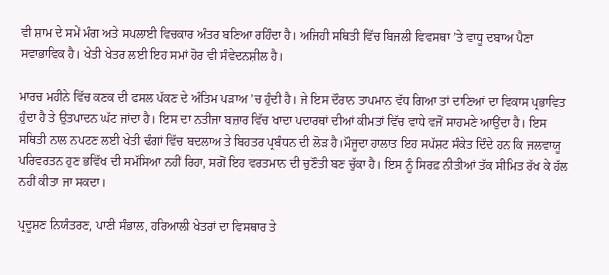ਵੀ ਸ਼ਾਮ ਦੇ ਸਮੇਂ ਮੰਗ ਅਤੇ ਸਪਲਾਈ ਵਿਚਕਾਰ ਅੰਤਰ ਬਣਿਆ ਰਹਿੰਦਾ ਹੈ। ਅਜਿਹੀ ਸਥਿਤੀ ਵਿੱਚ ਬਿਜਲੀ ਵਿਵਸਥਾ ’ਤੇ ਵਾਧੂ ਦਬਾਅ ਪੈਣਾ ਸਵਾਭਾਵਿਕ ਹੈ। ਖੇਤੀ ਖੇਤਰ ਲਈ ਇਹ ਸਮਾਂ ਹੋਰ ਵੀ ਸੰਵੇਦਨਸ਼ੀਲ ਹੈ।

ਮਾਰਚ ਮਹੀਨੇ ਵਿੱਚ ਕਣਕ ਦੀ ਫਸਲ ਪੱਕਣ ਦੇ ਅੰਤਿਮ ਪੜਾਅ ’ਚ ਹੁੰਦੀ ਹੈ। ਜੇ ਇਸ ਦੌਰਾਨ ਤਾਪਮਾਨ ਵੱਧ ਗਿਆ ਤਾਂ ਦਾਣਿਆਂ ਦਾ ਵਿਕਾਸ ਪ੍ਰਭਾਵਿਤ ਹੁੰਦਾ ਹੈ ਤੇ ਉਤਪਾਦਨ ਘੱਟ ਜਾਂਦਾ ਹੈ। ਇਸ ਦਾ ਨਤੀਜਾ ਬਜ਼ਾਰ ਵਿੱਚ ਖਾਦਾ ਪਦਾਰਥਾਂ ਦੀਆਂ ਕੀਮਤਾਂ ਵਿੱਚ ਵਾਧੇ ਵਜੋਂ ਸਾਹਮਣੇ ਆਉਂਦਾ ਹੈ। ਇਸ ਸਥਿਤੀ ਨਾਲ ਨਪਟਣ ਲਈ ਖੇਤੀ ਢੰਗਾਂ ਵਿੱਚ ਬਦਲਾਅ ਤੇ ਬਿਹਤਰ ਪ੍ਰਬੰਧਨ ਦੀ ਲੋੜ ਹੈ।ਮੌਜੂਦਾ ਹਾਲਾਤ ਇਹ ਸਪੱਸ਼ਟ ਸੰਕੇਤ ਦਿੰਦੇ ਹਨ ਕਿ ਜਲਵਾਯੂ ਪਰਿਵਰਤਨ ਹੁਣ ਭਵਿੱਖ ਦੀ ਸਮੱਸਿਆ ਨਹੀਂ ਰਿਹਾ, ਸਗੋਂ ਇਹ ਵਰਤਮਾਨ ਦੀ ਚੁਣੌਤੀ ਬਣ ਚੁੱਕਾ ਹੈ। ਇਸ ਨੂੰ ਸਿਰਫ਼ ਨੀਤੀਆਂ ਤੱਕ ਸੀਮਿਤ ਰੱਖ ਕੇ ਹੱਲ ਨਹੀਂ ਕੀਤਾ ਜਾ ਸਕਦਾ।

ਪ੍ਰਦੂਸ਼ਣ ਨਿਯੰਤਰਣ, ਪਾਣੀ ਸੰਭਾਲ, ਹਰਿਆਲੀ ਖੇਤਰਾਂ ਦਾ ਵਿਸਥਾਰ ਤੇ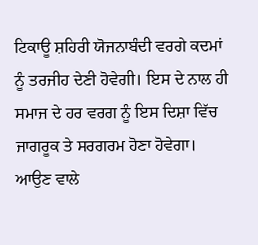ਟਿਕਾਊ ਸ਼ਹਿਰੀ ਯੋਜਨਾਬੰਦੀ ਵਰਗੇ ਕਦਮਾਂ ਨੂੰ ਤਰਜੀਹ ਦੇਣੀ ਹੋਵੇਗੀ। ਇਸ ਦੇ ਨਾਲ ਹੀ ਸਮਾਜ ਦੇ ਹਰ ਵਰਗ ਨੂੰ ਇਸ ਦਿਸ਼ਾ ਵਿੱਚ ਜਾਗਰੂਕ ਤੇ ਸਰਗਰਮ ਹੋਣਾ ਹੋਵੇਗਾ। ਆਉਣ ਵਾਲੇ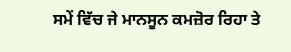ਸਮੇਂ ਵਿੱਚ ਜੇ ਮਾਨਸੂਨ ਕਮਜ਼ੋਰ ਰਿਹਾ ਤੇ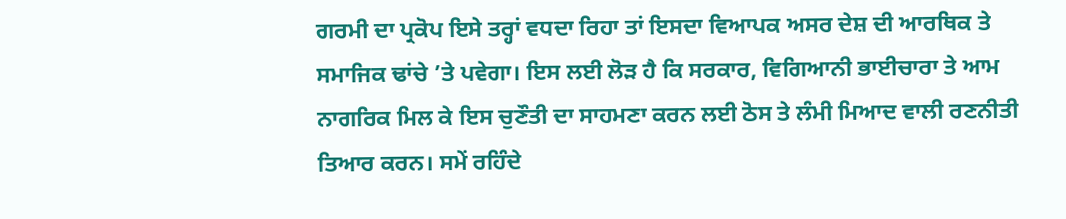ਗਰਮੀ ਦਾ ਪ੍ਰਕੋਪ ਇਸੇ ਤਰ੍ਹਾਂ ਵਧਦਾ ਰਿਹਾ ਤਾਂ ਇਸਦਾ ਵਿਆਪਕ ਅਸਰ ਦੇਸ਼ ਦੀ ਆਰਥਿਕ ਤੇ ਸਮਾਜਿਕ ਢਾਂਚੇ ’ਤੇ ਪਵੇਗਾ। ਇਸ ਲਈ ਲੋੜ ਹੈ ਕਿ ਸਰਕਾਰ, ਵਿਗਿਆਨੀ ਭਾਈਚਾਰਾ ਤੇ ਆਮ ਨਾਗਰਿਕ ਮਿਲ ਕੇ ਇਸ ਚੁਣੌਤੀ ਦਾ ਸਾਹਮਣਾ ਕਰਨ ਲਈ ਠੋਸ ਤੇ ਲੰਮੀ ਮਿਆਦ ਵਾਲੀ ਰਣਨੀਤੀ ਤਿਆਰ ਕਰਨ। ਸਮੇਂ ਰਹਿੰਦੇ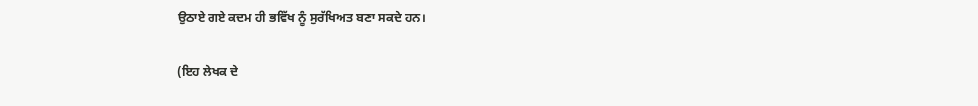ਉਠਾਏ ਗਏ ਕਦਮ ਹੀ ਭਵਿੱਖ ਨੂੰ ਸੁਰੱਖਿਅਤ ਬਣਾ ਸਕਦੇ ਹਨ।

(ਇਹ ਲੇਖਕ ਦੇ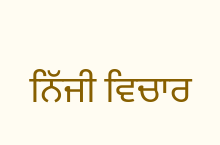ਨਿੱਜੀ ਵਿਚਾਰ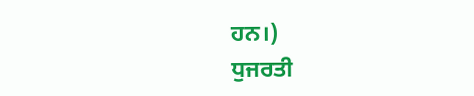ਹਨ।)
ਧੁਜਰਤੀ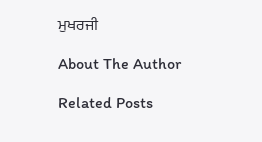ਮੁਖਰਜੀ

About The Author

Related Posts